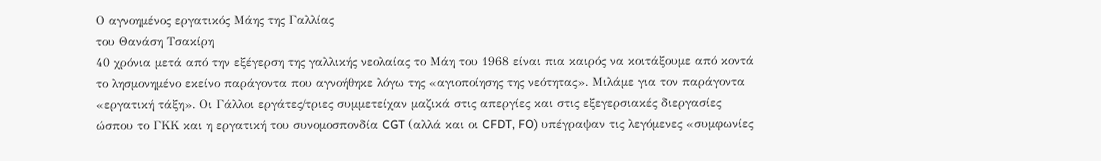Ο αγνοημένος εργατικός Μάης της Γαλλίας
του Θανάση Τσακίρη
40 χρόνια μετά από την εξέγερση της γαλλικής νεολαίας το Μάη του 1968 είναι πια καιρός να κοιτάξουμε από κοντά το λησμονημένο εκείνο παράγοντα που αγνοήθηκε λόγω της «αγιοποίησης της νεότητας». Μιλάμε για τον παράγοντα «εργατική τάξη». Οι Γάλλοι εργάτες/τριες συμμετείχαν μαζικά στις απεργίες και στις εξεγερσιακές διεργασίες ώσπου το ΓΚΚ και η εργατική του συνομοσπονδία CGT (αλλά και οι CFDT, FO) υπέγραψαν τις λεγόμενες «συμφωνίες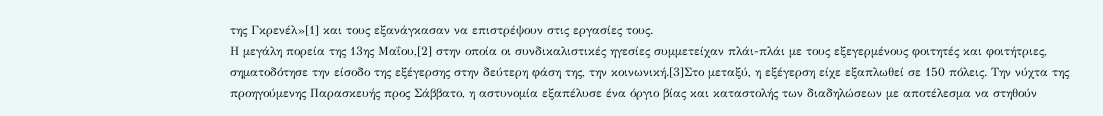της Γκρενέλ»[1] και τους εξανάγκασαν να επιστρέψουν στις εργασίες τους.
Η μεγάλη πορεία της 13ης Μαΐου,[2] στην οποία οι συνδικαλιστικές ηγεσίες συμμετείχαν πλάι-πλάι με τους εξεγερμένους φοιτητές και φοιτήτριες, σηματοδότησε την είσοδο της εξέγερσης στην δεύτερη φάση της, την κοινωνική.[3]Στο μεταξύ, η εξέγερση είχε εξαπλωθεί σε 150 πόλεις. Την νύχτα της προηγούμενης Παρασκευής προς Σάββατο, η αστυνομία εξαπέλυσε ένα όργιο βίας και καταστολής των διαδηλώσεων με αποτέλεσμα να στηθούν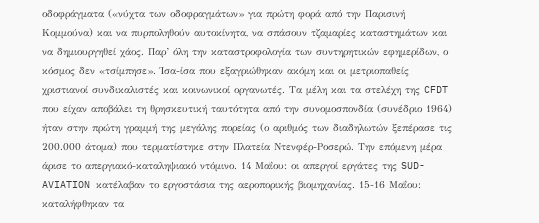οδοφράγματα («νύχτα των οδοφραγμάτων» για πρώτη φορά από την Παρισινή Κομμούνα) και να πυρποληθούν αυτοκίνητα, να σπάσουν τζαμαρίες καταστημάτων και να δημιουργηθεί χάος. Παρ’ όλη την καταστροφολογία των συντηρητικών εφημερίδων, ο κόσμος δεν «τσίμπησε». Ίσα-ίσα που εξαγριώθηκαν ακόμη και οι μετριοπαθείς χριστιανοί συνδικαλιστές και κοινωνικοί οργανωτές. Τα μέλη και τα στελέχη της CFDT που είχαν αποβάλει τη θρησκευτική ταυτότητα από την συνομοσπονδία (συνέδριο 1964) ήταν στην πρώτη γραμμή της μεγάλης πορείας (ο αριθμός των διαδηλωτών ξεπέρασε τις 200.000 άτομα) που τερματίστηκε στην Πλατεία Ντενφέρ-Ροσερώ. Την επόμενη μέρα άρισε το απεργιακό-καταληψιακό ντόμινο. 14 Μαΐου: οι απεργοί εργάτες της SUD-AVIATION κατέλαβαν το εργοστάσια της αεροπορικής βιομηχανίας. 15-16 Μαΐου: καταλήφθηκαν τα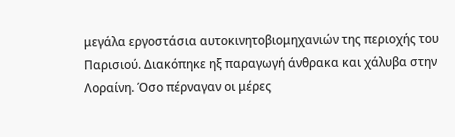μεγάλα εργοστάσια αυτοκινητοβιομηχανιών της περιοχής του Παρισιού. Διακόπηκε ηξ παραγωγή άνθρακα και χάλυβα στην Λοραίνη. Όσο πέρναγαν οι μέρες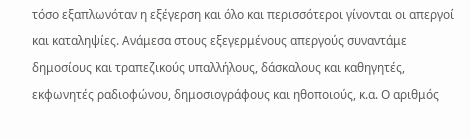τόσο εξαπλωνόταν η εξέγερση και όλο και περισσότεροι γίνονται οι απεργοί και καταληψίες. Ανάμεσα στους εξεγερμένους απεργούς συναντάμε δημοσίους και τραπεζικούς υπαλλήλους, δάσκαλους και καθηγητές, εκφωνητές ραδιοφώνου, δημοσιογράφους και ηθοποιούς, κ.α. Ο αριθμός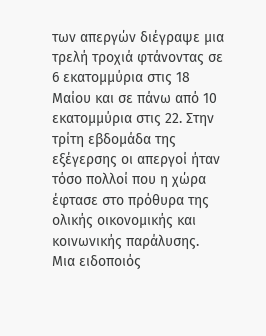των απεργών διέγραψε μια τρελή τροχιά φτάνοντας σε 6 εκατομμύρια στις 18 Μαίου και σε πάνω από 10 εκατομμύρια στις 22. Στην τρίτη εβδομάδα της εξέγερσης οι απεργοί ήταν τόσο πολλοί που η χώρα έφτασε στο πρόθυρα της ολικής οικονομικής και κοινωνικής παράλυσης.
Μια ειδοποιός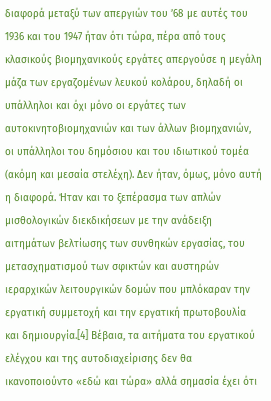διαφορά μεταξύ των απεργιών του ’68 με αυτές του 1936 και του 1947 ήταν ότι τώρα, πέρα από τους κλασικούς βιομηχανικούς εργάτες απεργούσε η μεγάλη μάζα των εργαζομένων λευκού κολάρου, δηλαδή οι υπάλληλοι και όχι μόνο οι εργάτες των αυτοκινητοβιομηχανιών και των άλλων βιομηχανιών, οι υπάλληλοι του δημόσιου και του ιδιωτικού τομέα (ακόμη και μεσαία στελέχη). Δεν ήταν, όμως, μόνο αυτή η διαφορά. Ήταν και το ξεπέρασμα των απλών μισθολογικών διεκδικήσεων με την ανάδειξη αιτημάτων βελτίωσης των συνθηκών εργασίας, του μετασχηματισμού των σφικτών και αυστηρών ιεραρχικών λειτουργικών δομών που μπλόκαραν την εργατική συμμετοχή και την εργατική πρωτοβουλία και δημιουργία.[4] Βέβαια, τα αιτήματα του εργατικού ελέγχου και της αυτοδιαχείρισης δεν θα ικανοποιούντο «εδώ και τώρα» αλλά σημασία έχει ότι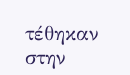τέθηκαν στην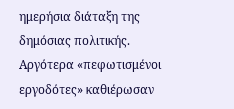ημερήσια διάταξη της δημόσιας πολιτικής. Αργότερα «πεφωτισμένοι εργοδότες» καθιέρωσαν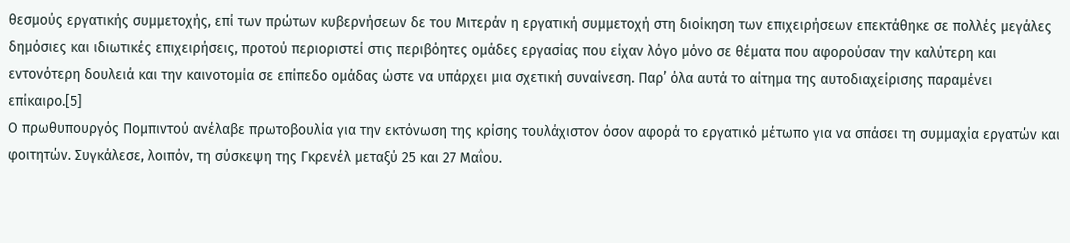θεσμούς εργατικής συμμετοχής, επί των πρώτων κυβερνήσεων δε του Μιτεράν η εργατική συμμετοχή στη διοίκηση των επιχειρήσεων επεκτάθηκε σε πολλές μεγάλες δημόσιες και ιδιωτικές επιχειρήσεις, προτού περιοριστεί στις περιβόητες ομάδες εργασίας που είχαν λόγο μόνο σε θέματα που αφορούσαν την καλύτερη και εντονότερη δουλειά και την καινοτομία σε επίπεδο ομάδας ώστε να υπάρχει μια σχετική συναίνεση. Παρ’ όλα αυτά το αίτημα της αυτοδιαχείρισης παραμένει επίκαιρο.[5]
Ο πρωθυπουργός Πομπιντού ανέλαβε πρωτοβουλία για την εκτόνωση της κρίσης τουλάχιστον όσον αφορά το εργατικό μέτωπο για να σπάσει τη συμμαχία εργατών και φοιτητών. Συγκάλεσε, λοιπόν, τη σύσκεψη της Γκρενέλ μεταξύ 25 και 27 Μαΐου.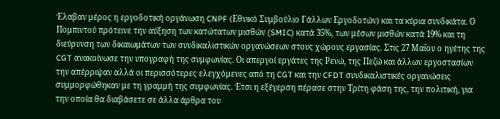Έλαβαν μέρος η εργοδοτική οργάνωση CNPF (Εθνικό Συμβούλιο Γάλλων Εργοδοτών) και τα κύρια συνδικάτα. Ο Πομπιντού πρότεινε την αύξηση των κατώτατων μισθών (SMIC) κατά 35%, των μέσων μισθών κατά 19% και τη διεύρυνση των δικαιωμάτων των συνδικαλιστικών οργανώσεων στους χώρους εργασίας. Στις 27 Μαΐου ο ηγέτης της CGT ανακοίνωσε την υπογραφή της συμφωνίας. Οι απεργοί εργάτες της Ρενώ, της Πεζώ και άλλων εργοστασίων την απέρριψαν αλλά οι περισσότερες ελεγχόμενες από τη CGT και την CFDT συνδικαλιστικές οργανώσεις συμμορφώθηκαν με τη γραμμή της συμφωνίας. Έτσι η εξέγερση πέρασε στην Τρίτη φάση της, την πολιτική, για την οποία θα διαβάσετε σε άλλα άρθρα του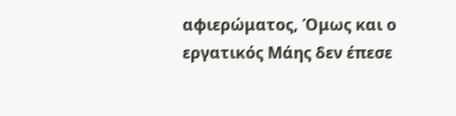αφιερώματος, Όμως και ο εργατικός Μάης δεν έπεσε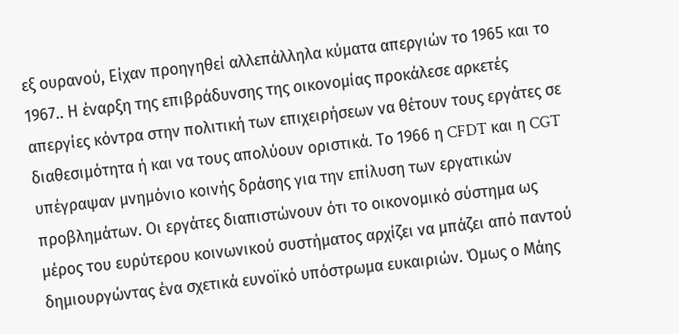εξ ουρανού, Είχαν προηγηθεί αλλεπάλληλα κύματα απεργιών το 1965 και το 1967.. Η έναρξη της επιβράδυνσης της οικονομίας προκάλεσε αρκετές απεργίες κόντρα στην πολιτική των επιχειρήσεων να θέτουν τους εργάτες σε διαθεσιμότητα ή και να τους απολύουν οριστικά. Το 1966 η CFDT και η CGT υπέγραψαν μνημόνιο κοινής δράσης για την επίλυση των εργατικών προβλημάτων. Οι εργάτες διαπιστώνουν ότι το οικονομικό σύστημα ως μέρος του ευρύτερου κοινωνικού συστήματος αρχίζει να μπάζει από παντού δημιουργώντας ένα σχετικά ευνοϊκό υπόστρωμα ευκαιριών. Όμως ο Μάης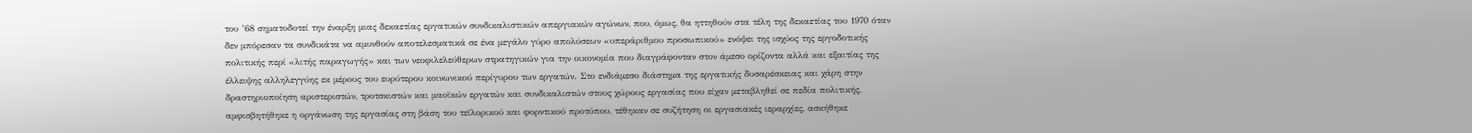του ’68 σηματοδοτεί την έναρξη μιας δεκαετίας εργατικών συνδικαλιστικών απεργιακών αγώνων, που, όμως, θα ηττηθούν στα τέλη της δεκαετίας του 1970 όταν δεν μπόρεσαν τα συνδικάτα να αμυνθούν αποτελεσματικά σε ένα μεγάλο γύρο απολύσεων «υπεράριθμου προσωπικού» ενόψει της ισχύος της εργοδοτικής πολιτικής περί «λιτής παραγωγής» και των νεοφιλελεύθερων στρατηγικών για την οικονομία που διαγράφονταν στον άμεσο ορίζοντα αλλά και εξαιτίας της έλλειψης αλληλεγγύης εκ μέρους του ευρύτερου κοινωνικού περίγυρου των εργατών. Στο ενδιάμεσο διάστημα της εργατικής δυσαρέσκειας και χάρη στην δραστηριοποίηση αριστεριστών, τροτσκιστών και μαοϊκών εργατών και συνδικαλιστών στους χώρους εργασίας που είχαν μεταβληθεί σε πεδία πολιτικής, αμφισβητήθηκε η οργάνωση της εργασίας στη βάση του τεϊλορικού και φορντικού προτύπου, τέθηκαν σε συζήτηση οι εργασιακές ιεραρχίες, ασκήθηκε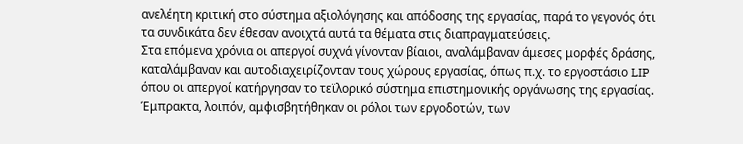ανελέητη κριτική στο σύστημα αξιολόγησης και απόδοσης της εργασίας, παρά το γεγονός ότι τα συνδικάτα δεν έθεσαν ανοιχτά αυτά τα θέματα στις διαπραγματεύσεις.
Στα επόμενα χρόνια οι απεργοί συχνά γίνονταν βίαιοι, αναλάμβαναν άμεσες μορφές δράσης, καταλάμβαναν και αυτοδιαχειρίζονταν τους χώρους εργασίας, όπως π.χ. το εργοστάσιο LIP όπου οι απεργοί κατήργησαν το τεϊλορικό σύστημα επιστημονικής οργάνωσης της εργασίας. Έμπρακτα, λοιπόν, αμφισβητήθηκαν οι ρόλοι των εργοδοτών, των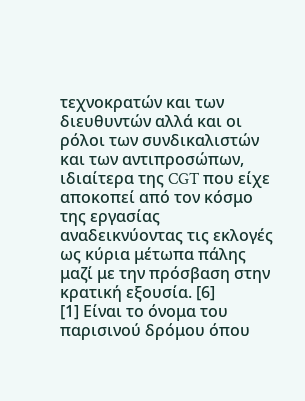τεχνοκρατών και των διευθυντών αλλά και οι ρόλοι των συνδικαλιστών και των αντιπροσώπων, ιδιαίτερα της CGT που είχε αποκοπεί από τον κόσμο της εργασίας αναδεικνύοντας τις εκλογές ως κύρια μέτωπα πάλης μαζί με την πρόσβαση στην κρατική εξουσία. [6]
[1] Είναι το όνομα του παρισινού δρόμου όπου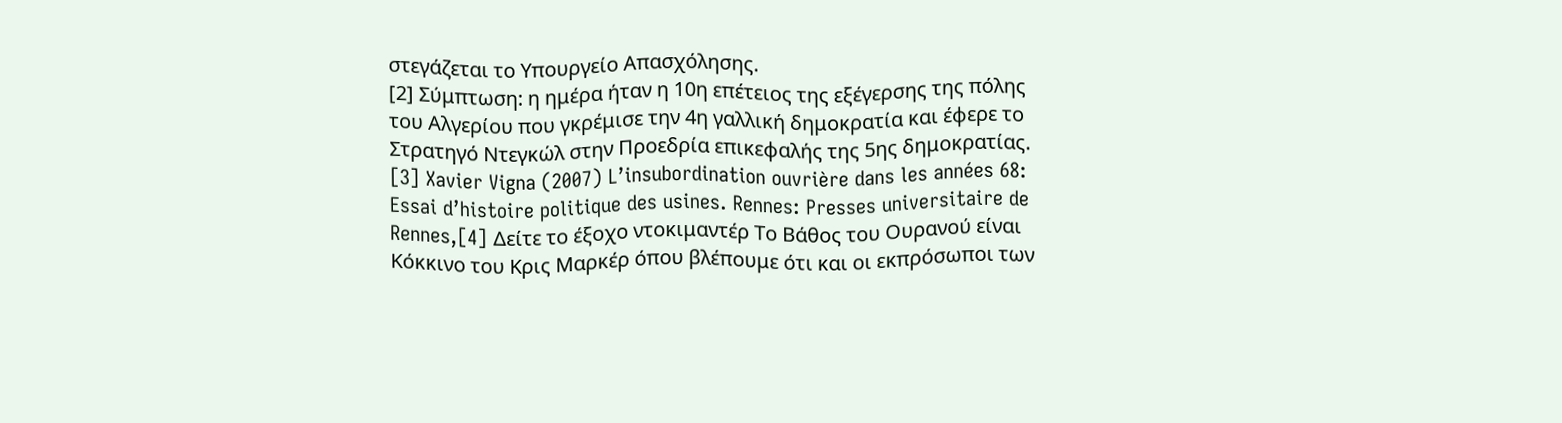στεγάζεται το Υπουργείο Απασχόλησης.
[2] Σύμπτωση: η ημέρα ήταν η 10η επέτειος της εξέγερσης της πόλης του Αλγερίου που γκρέμισε την 4η γαλλική δημοκρατία και έφερε το Στρατηγό Ντεγκώλ στην Προεδρία επικεφαλής της 5ης δημοκρατίας.
[3] Xavier Vigna (2007) L’insubordination ouvrière dans les années 68: Essai d’histoire politique des usines. Rennes: Presses universitaire de Rennes,[4] Δείτε το έξοχο ντοκιμαντέρ Το Βάθος του Ουρανού είναι Κόκκινο του Κρις Μαρκέρ όπου βλέπουμε ότι και οι εκπρόσωποι των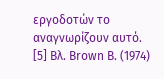εργοδοτών το αναγνωρίζουν αυτό.
[5] Βλ. Brown B. (1974)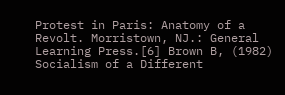Protest in Paris: Anatomy of a Revolt. Morristown, NJ.: General Learning Press.[6] Brown B, (1982) Socialism of a Different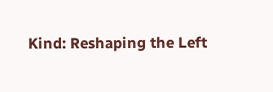Kind: Reshaping the Left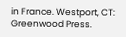in France. Westport, CT: Greenwood Press.